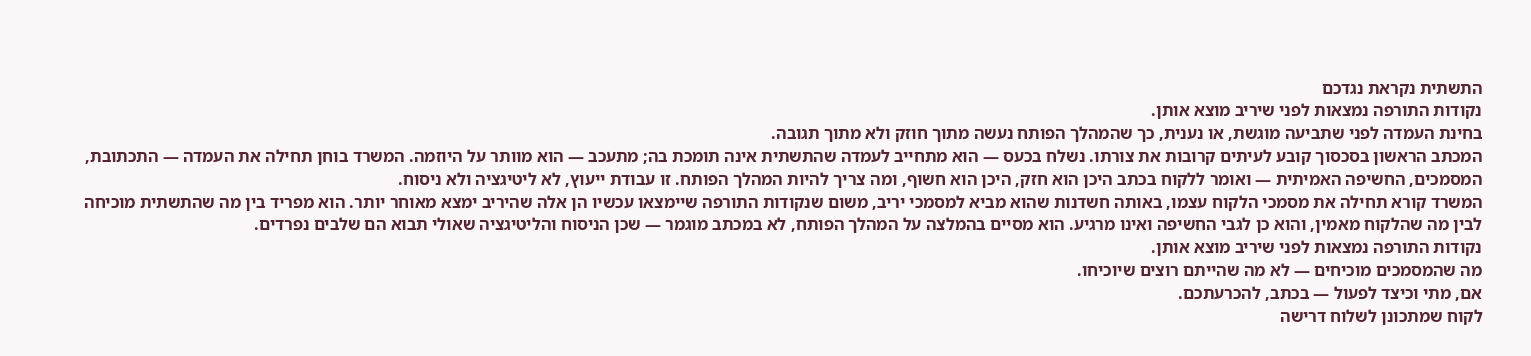התשתית נקראת נגדכם
נקודות התורפה נמצאות לפני שיריב מוצא אותן.
בחינת העמדה לפני שתביעה מוגשת, או נענית, כך שהמהלך הפותח נעשה מתוך חוזק ולא מתוך תגובה.
המכתב הראשון בסכסוך קובע לעיתים קרובות את צורתו. נשלח בכעס — הוא מתחייב לעמדה שהתשתית אינה תומכת בה; מתעכב — הוא מוותר על היוזמה. המשרד בוחן תחילה את העמדה — התכתובת, המסמכים, החשיפה האמיתית — ואומר ללקוח בכתב היכן הוא חזק, היכן הוא חשוף, ומה צריך להיות המהלך הפותח. זו עבודת ייעוץ, לא ליטיגציה ולא ניסוח.
המשרד קורא תחילה את מסמכי הלקוח עצמו, באותה חשדנות שהוא מביא למסמכי יריב, משום שנקודות התורפה שיימצאו עכשיו הן אלה שהיריב ימצא מאוחר יותר. הוא מפריד בין מה שהתשתית מוכיחה לבין מה שהלקוח מאמין, והוא כן לגבי החשיפה ואינו מרגיע. הוא מסיים בהמלצה על המהלך הפותח, לא במכתב מוגמר — שכן הניסוח והליטיגציה שאולי תבוא הם שלבים נפרדים.
נקודות התורפה נמצאות לפני שיריב מוצא אותן.
מה שהמסמכים מוכיחים — לא מה שהייתם רוצים שיוכיחו.
אם, מתי וכיצד לפעול — בכתב, להכרעתכם.
לקוח שמתכונן לשלוח דרישה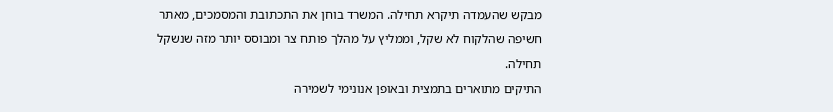מבקש שהעמדה תיקרא תחילה. המשרד בוחן את התכתובת והמסמכים, מאתר חשיפה שהלקוח לא שקל, וממליץ על מהלך פותח צר ומבוסס יותר מזה שנשקל תחילה.
התיקים מתוארים בתמצית ובאופן אנונימי לשמירה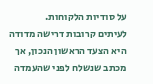על סודיות הלקוחות.
לעיתים קרובות דרישה מדודה היא הצעד הראשון הנכון, אך מכתב שנשלח לפני שהעמדה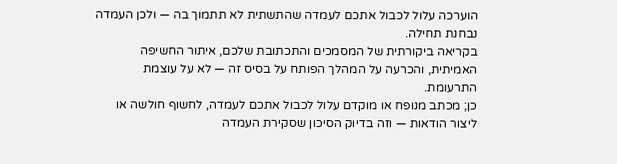הוערכה עלול לכבול אתכם לעמדה שהתשתית לא תתמוך בה — ולכן העמדה נבחנת תחילה.
בקריאה ביקורתית של המסמכים והתכתובת שלכם, איתור החשיפה האמיתית, והכרעה על המהלך הפותח על בסיס זה — לא על עוצמת התרעומת.
כן; מכתב מנופח או מוקדם עלול לכבול אתכם לעמדה, לחשוף חולשה או ליצור הודאות — וזה בדיוק הסיכון שסקירת העמדה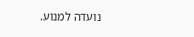נועדה למנוע.